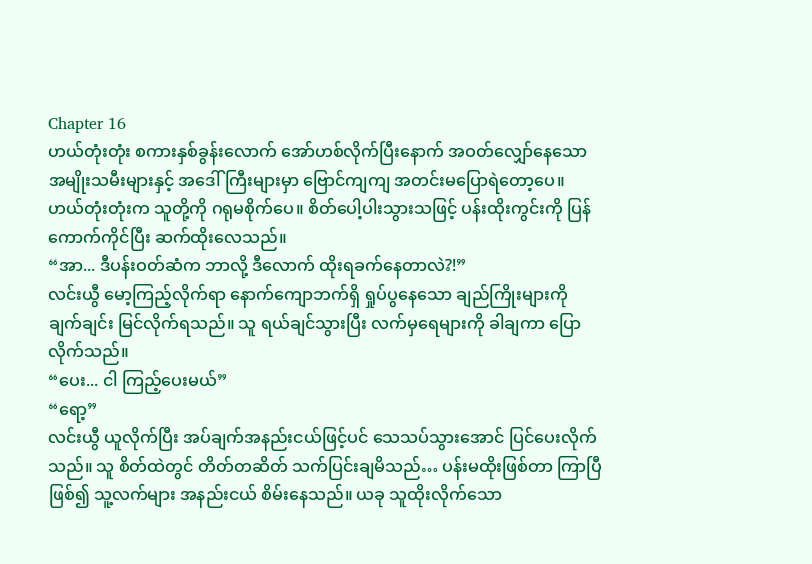Chapter 16
ဟယ်တုံးတုံး စကားနှစ်ခွန်းလောက် အော်ဟစ်လိုက်ပြီးနောက် အဝတ်လျှော်နေသော အမျိုးသမီးများနှင့် အဒေါ်ကြီးများမှာ ဗြောင်ကျကျ အတင်းမပြောရဲတော့ပေ။
ဟယ်တုံးတုံးက သူတို့ကို ဂရုမစိုက်ပေ။ စိတ်ပေါ့ပါးသွားသဖြင့် ပန်းထိုးကွင်းကို ပြန်ကောက်ကိုင်ပြီး ဆက်ထိုးလေသည်။
“အာ... ဒီပန်းဝတ်ဆံက ဘာလို့ ဒီလောက် ထိုးရခက်နေတာလဲ?!”
လင်းယွီ မော့ကြည့်လိုက်ရာ နောက်ကျောဘက်ရှိ ရှုပ်ပွနေသော ချည်ကြိုးများကို ချက်ချင်း မြင်လိုက်ရသည်။ သူ ရယ်ချင်သွားပြီး လက်မှရေများကို ခါချကာ ပြောလိုက်သည်။
“ပေး... ငါ ကြည့်ပေးမယ်”
“ရော့”
လင်းယွီ ယူလိုက်ပြီး အပ်ချက်အနည်းငယ်ဖြင့်ပင် သေသပ်သွားအောင် ပြင်ပေးလိုက်သည်။ သူ စိတ်ထဲတွင် တိတ်တဆိတ် သက်ပြင်းချမိသည်… ပန်းမထိုးဖြစ်တာ ကြာပြီဖြစ်၍ သူ့လက်များ အနည်းငယ် စိမ်းနေသည်။ ယခု သူထိုးလိုက်သော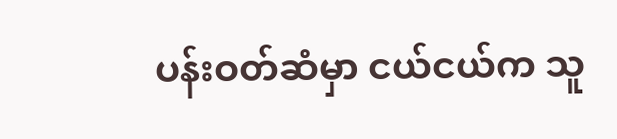ပန်းဝတ်ဆံမှာ ငယ်ငယ်က သူ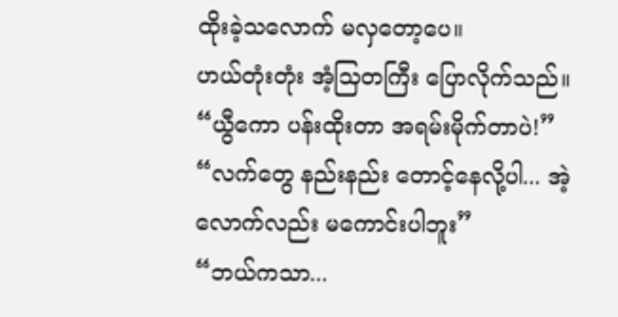ထိုးခဲ့သလောက် မလှတော့ပေ။
ဟယ်တုံးတုံး အံ့သြတကြီး ပြောလိုက်သည်။
“ယွီကော ပန်းထိုးတာ အရမ်းမိုက်တာပဲ!”
“လက်တွေ နည်းနည်း တောင့်နေလို့ပါ... အဲ့လောက်လည်း မကောင်းပါဘူး”
“ဘယ်ကသာ...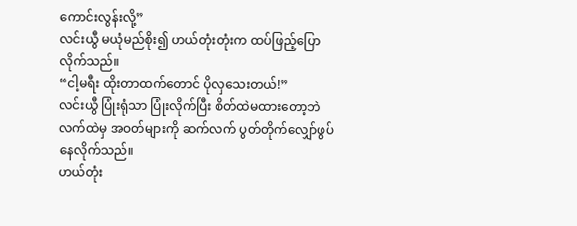ကောင်းလွန်းလို့”
လင်းယွီ မယုံမည်စိုး၍ ဟယ်တုံးတုံးက ထပ်ဖြည့်ပြောလိုက်သည်။
“ငါ့မရီး ထိုးတာထက်တောင် ပိုလှသေးတယ်!”
လင်းယွီ ပြုံးရုံသာ ပြုံးလိုက်ပြီး စိတ်ထဲမထားတော့ဘဲ လက်ထဲမှ အဝတ်များကို ဆက်လက် ပွတ်တိုက်လျှော်ဖွပ်နေလိုက်သည်။
ဟယ်တုံး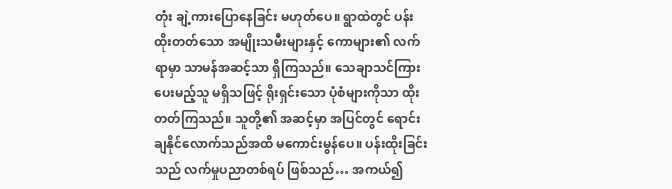တုံး ချဲ့ကားပြောနေခြင်း မဟုတ်ပေ။ ရွာထဲတွင် ပန်းထိုးတတ်သော အမျိုးသမီးများနှင့် ကောများ၏ လက်ရာမှာ သာမန်အဆင့်သာ ရှိကြသည်။ သေချာသင်ကြားပေးမည့်သူ မရှိသဖြင့် ရိုးရှင်းသော ပုံစံများကိုသာ ထိုးတတ်ကြသည်။ သူတို့၏ အဆင့်မှာ အပြင်တွင် ရောင်းချနိုင်လောက်သည်အထိ မကောင်းမွန်ပေ။ ပန်းထိုးခြင်းသည် လက်မှုပညာတစ်ရပ် ဖြစ်သည်… အကယ်၍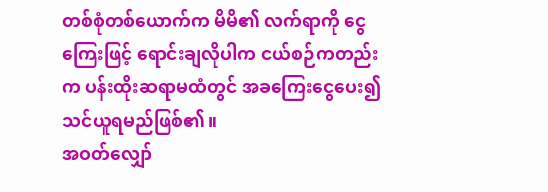တစ်စုံတစ်ယောက်က မိမိ၏ လက်ရာကို ငွေကြေးဖြင့် ရောင်းချလိုပါက ငယ်စဉ်ကတည်းက ပန်းထိုးဆရာမထံတွင် အခကြေးငွေပေး၍ သင်ယူရမည်ဖြစ်၏။
အဝတ်လျှော်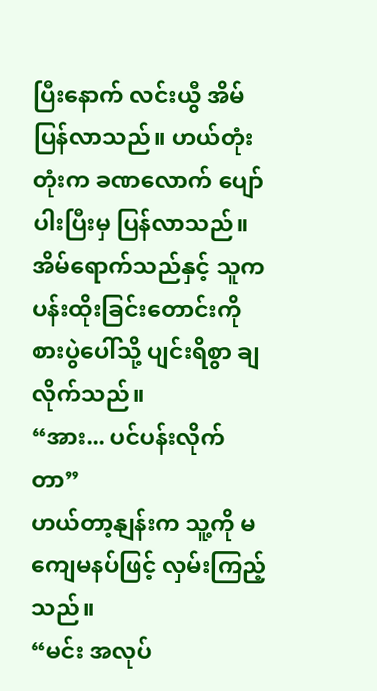ပြီးနောက် လင်းယွီ အိမ်ပြန်လာသည်။ ဟယ်တုံးတုံးက ခဏလောက် ပျော်ပါးပြီးမှ ပြန်လာသည်။ အိမ်ရောက်သည်နှင့် သူက ပန်းထိုးခြင်းတောင်းကို စားပွဲပေါ်သို့ ပျင်းရိစွာ ချလိုက်သည်။
“အား... ပင်ပန်းလိုက်တာ”
ဟယ်တာ့နျန်းက သူ့ကို မကျေမနပ်ဖြင့် လှမ်းကြည့်သည်။
“မင်း အလုပ်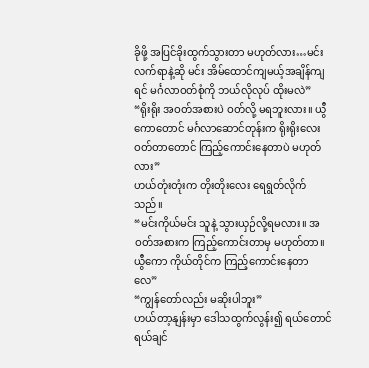ခိုဖို့ အပြင်ခိုးထွက်သွားတာ မဟုတ်လား…မင်းလက်ရာနဲ့ဆို မင်း အိမ်ထောင်ကျမယ့်အချိန်ကျရင် မင်္ဂလာဝတ်စုံကို ဘယ်လိုလုပ် ထိုးမလဲ”
“ရိုးရိုး အဝတ်အစားပဲ ဝတ်လို့ မရဘူးလား။ ယွီကောတောင် မင်္ဂလာဆောင်တုန်းက ရိုးရိုးလေးဝတ်တာတောင် ကြည့်ကောင်းနေတာပဲ မဟုတ်လား”
ဟယ်တုံးတုံးက တိုးတိုးလေး ရေရွတ်လိုက်သည်။
“မင်းကိုယ်မင်း သူနဲ့ သွားယှဉ်လို့ရမလား။ အဝတ်အစားက ကြည့်ကောင်းတာမှ မဟုတ်တာ။ ယွီကော ကိုယ်တိုင်က ကြည့်ကောင်းနေတာလေ”
“ကျွန်တော်လည်း မဆိုးပါဘူး”
ဟယ်တာ့နျန်းမှာ ဒေါသထွက်လွန်း၍ ရယ်တောင်ရယ်ချင်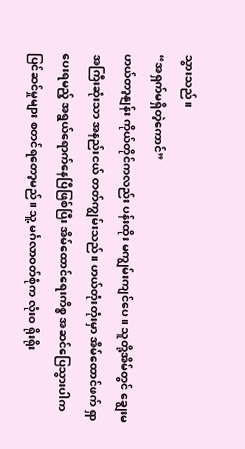သွားသည်။
“အရှက်မရှိတဲ့ကောင်”
ဟယ်တာ့နျန်း ကိုယ်တိုင်ကလည်း ပန်းထိုး မကျွမ်းကျင်ပေ။ သူတို့အိမ်တွင် ချွေးမအကြီးဆုံးသာ အနည်းငယ် တတ်ကျွမ်းသည်။ ဟယ်တုံးတုံးမှာ အိမ်ထောင်ဖက် ရှာပေးရမည့် အရွယ်ရောက်နေပြီဖြစ်ပြီး အိမ်ထောင်ရေးကိစ္စ အဆင်ပြေသွားပါက ပြင်ဆင်မှုများ စတင်ရတော့မည်။ သူ့ မင်္ဂလာဝတ်စုံက လုံးဝ ရိုးရိုး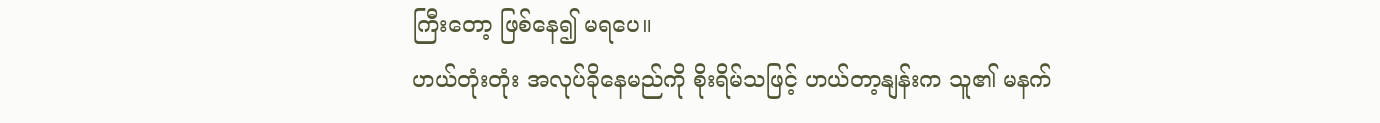ကြီးတော့ ဖြစ်နေ၍ မရပေ။
ဟယ်တုံးတုံး အလုပ်ခိုနေမည်ကို စိုးရိမ်သဖြင့် ဟယ်တာ့နျန်းက သူ၏ မနက်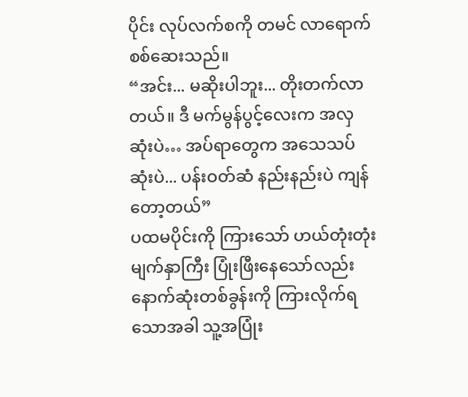ပိုင်း လုပ်လက်စကို တမင် လာရောက်စစ်ဆေးသည်။
“အင်း... မဆိုးပါဘူး... တိုးတက်လာတယ်။ ဒီ မက်မွန်ပွင့်လေးက အလှဆုံးပဲ… အပ်ရာတွေက အသေသပ်ဆုံးပဲ... ပန်းဝတ်ဆံ နည်းနည်းပဲ ကျန်တော့တယ်”
ပထမပိုင်းကို ကြားသော် ဟယ်တုံးတုံး မျက်နှာကြီး ပြုံးဖြီးနေသော်လည်း နောက်ဆုံးတစ်ခွန်းကို ကြားလိုက်ရသောအခါ သူ့အပြုံး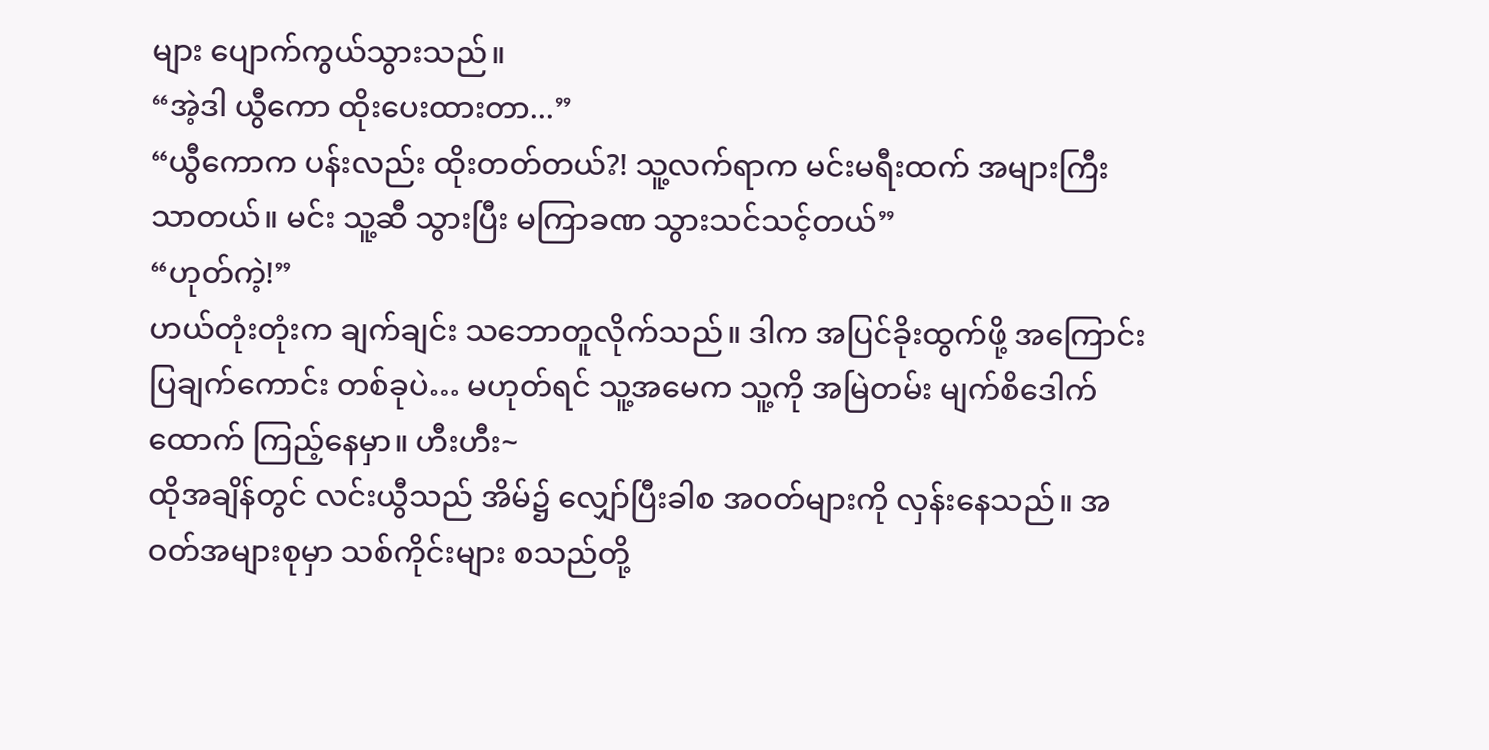များ ပျောက်ကွယ်သွားသည်။
“အဲ့ဒါ ယွီကော ထိုးပေးထားတာ...”
“ယွီကောက ပန်းလည်း ထိုးတတ်တယ်?! သူ့လက်ရာက မင်းမရီးထက် အများကြီး သာတယ်။ မင်း သူ့ဆီ သွားပြီး မကြာခဏ သွားသင်သင့်တယ်”
“ဟုတ်ကဲ့!”
ဟယ်တုံးတုံးက ချက်ချင်း သဘောတူလိုက်သည်။ ဒါက အပြင်ခိုးထွက်ဖို့ အကြောင်းပြချက်ကောင်း တစ်ခုပဲ… မဟုတ်ရင် သူ့အမေက သူ့ကို အမြဲတမ်း မျက်စိဒေါက်ထောက် ကြည့်နေမှာ။ ဟီးဟီး~
ထိုအချိန်တွင် လင်းယွီသည် အိမ်၌ လျှော်ပြီးခါစ အဝတ်များကို လှန်းနေသည်။ အဝတ်အများစုမှာ သစ်ကိုင်းများ စသည်တို့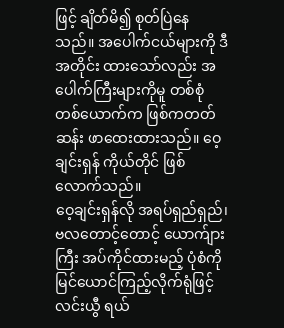ဖြင့် ချိတ်မိ၍ စုတ်ပြဲနေသည်။ အပေါက်ငယ်များကို ဒီအတိုင်း ထားသော်လည်း အပေါက်ကြီးများကိုမူ တစ်စုံတစ်ယောက်က ဖြစ်ကတတ်ဆန်း ဖာထေးထားသည်။ ဝေ့ချင်းရှန် ကိုယ်တိုင် ဖြစ်လောက်သည်။
ဝေ့ချင်းရှန်လို အရပ်ရှည်ရှည်၊ ဗလတောင့်တောင့် ယောက်ျားကြီး အပ်ကိုင်ထားမည့် ပုံစံကို မြင်ယောင်ကြည့်လိုက်ရုံဖြင့် လင်းယွီ ရယ်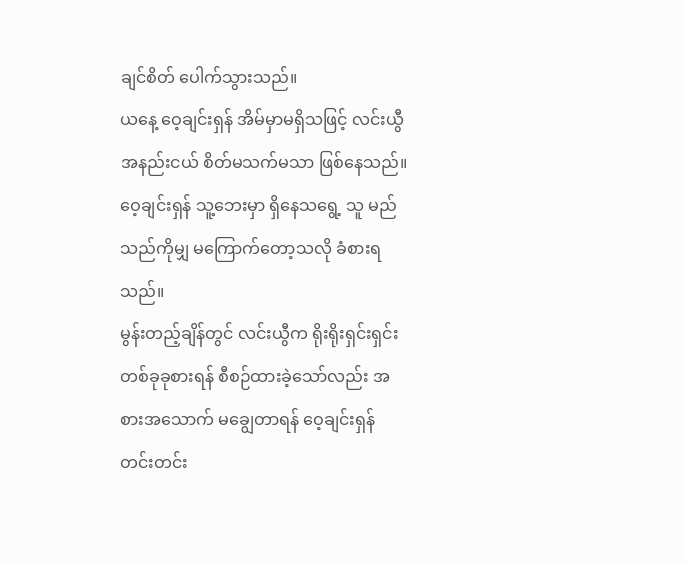ချင်စိတ် ပေါက်သွားသည်။
ယနေ့ ဝေ့ချင်းရှန် အိမ်မှာမရှိသဖြင့် လင်းယွီ အနည်းငယ် စိတ်မသက်မသာ ဖြစ်နေသည်။ ဝေ့ချင်းရှန် သူ့ဘေးမှာ ရှိနေသရွေ့ သူ မည်သည်ကိုမျှ မကြောက်တော့သလို ခံစားရသည်။
မွန်းတည့်ချိန်တွင် လင်းယွီက ရိုးရိုးရှင်းရှင်း တစ်ခုခုစားရန် စီစဉ်ထားခဲ့သော်လည်း အစားအသောက် မချွေတာရန် ဝေ့ချင်းရှန် တင်းတင်း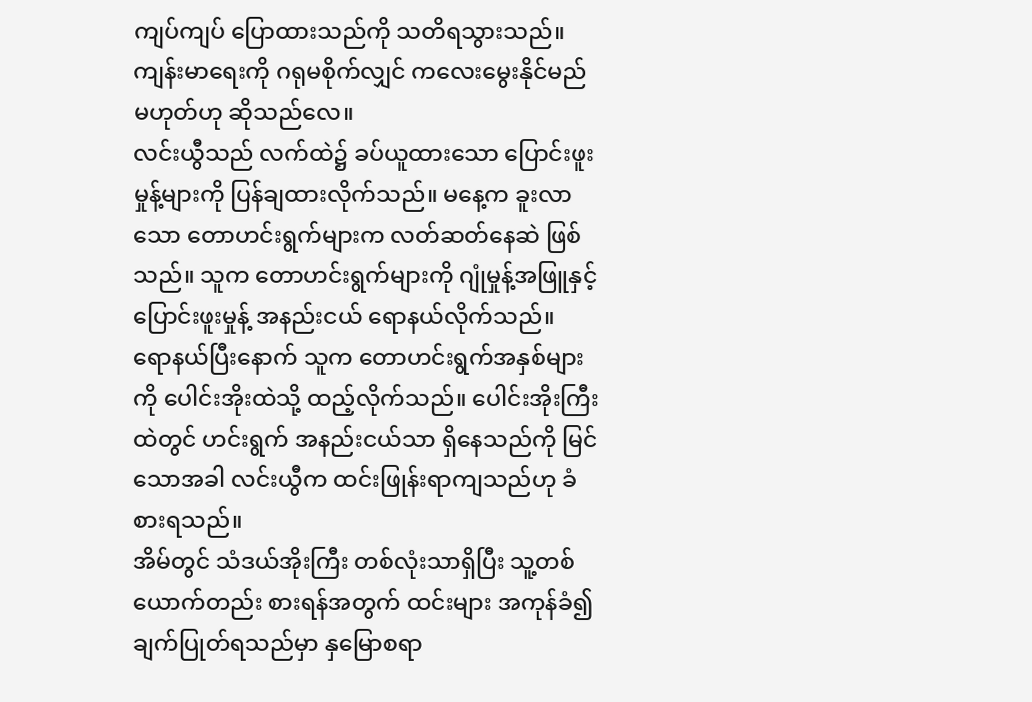ကျပ်ကျပ် ပြောထားသည်ကို သတိရသွားသည်။ ကျန်းမာရေးကို ဂရုမစိုက်လျှင် ကလေးမွေးနိုင်မည် မဟုတ်ဟု ဆိုသည်လေ။
လင်းယွီသည် လက်ထဲ၌ ခပ်ယူထားသော ပြောင်းဖူးမှုန့်များကို ပြန်ချထားလိုက်သည်။ မနေ့က ခူးလာသော တောဟင်းရွက်များက လတ်ဆတ်နေဆဲ ဖြစ်သည်။ သူက တောဟင်းရွက်များကို ဂျုံမှုန့်အဖြူနှင့် ပြောင်းဖူးမှုန့် အနည်းငယ် ရောနယ်လိုက်သည်။
ရောနယ်ပြီးနောက် သူက တောဟင်းရွက်အနှစ်များကို ပေါင်းအိုးထဲသို့ ထည့်လိုက်သည်။ ပေါင်းအိုးကြီးထဲတွင် ဟင်းရွက် အနည်းငယ်သာ ရှိနေသည်ကို မြင်သောအခါ လင်းယွီက ထင်းဖြုန်းရာကျသည်ဟု ခံစားရသည်။
အိမ်တွင် သံဒယ်အိုးကြီး တစ်လုံးသာရှိပြီး သူ့တစ်ယောက်တည်း စားရန်အတွက် ထင်းများ အကုန်ခံ၍ ချက်ပြုတ်ရသည်မှာ နှမြောစရာ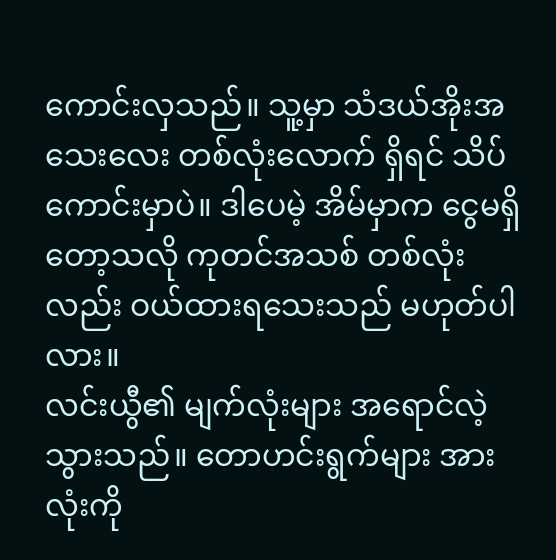ကောင်းလှသည်။ သူ့မှာ သံဒယ်အိုးအသေးလေး တစ်လုံးလောက် ရှိရင် သိပ်ကောင်းမှာပဲ။ ဒါပေမဲ့ အိမ်မှာက ငွေမရှိတော့သလို ကုတင်အသစ် တစ်လုံးလည်း ဝယ်ထားရသေးသည် မဟုတ်ပါလား။
လင်းယွီ၏ မျက်လုံးများ အရောင်လဲ့သွားသည်။ တောဟင်းရွက်များ အားလုံးကို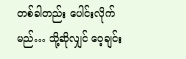တစ်ခါတည်း ပေါင်းလိုက်မည်… သို့ဆိုလျှင် ဝေ့ချင်း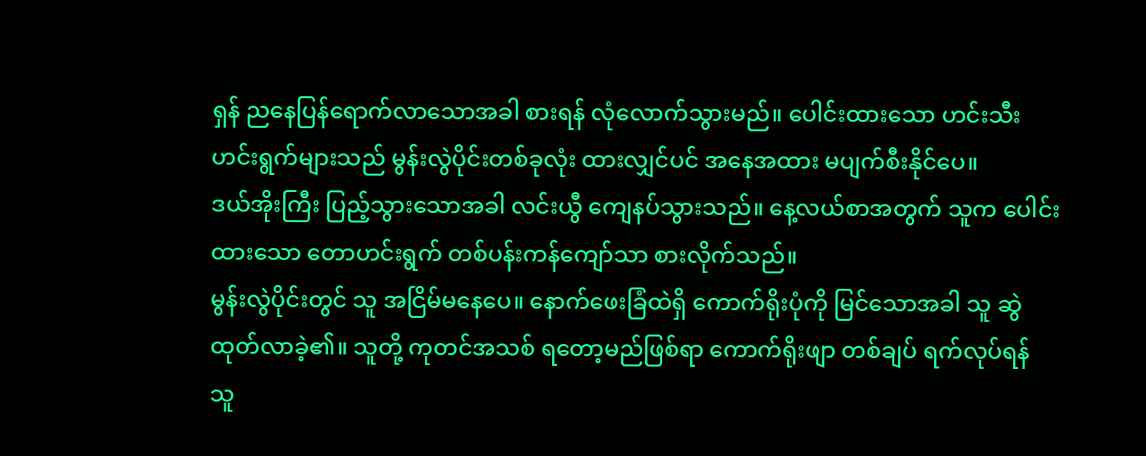ရှန် ညနေပြန်ရောက်လာသောအခါ စားရန် လုံလောက်သွားမည်။ ပေါင်းထားသော ဟင်းသီးဟင်းရွက်များသည် မွန်းလွဲပိုင်းတစ်ခုလုံး ထားလျှင်ပင် အနေအထား မပျက်စီးနိုင်ပေ။
ဒယ်အိုးကြီး ပြည့်သွားသောအခါ လင်းယွီ ကျေနပ်သွားသည်။ နေ့လယ်စာအတွက် သူက ပေါင်းထားသော တောဟင်းရွက် တစ်ပန်းကန်ကျော်သာ စားလိုက်သည်။
မွန်းလွဲပိုင်းတွင် သူ အငြိမ်မနေပေ။ နောက်ဖေးခြံထဲရှိ ကောက်ရိုးပုံကို မြင်သောအခါ သူ ဆွဲထုတ်လာခဲ့၏။ သူတို့ ကုတင်အသစ် ရတော့မည်ဖြစ်ရာ ကောက်ရိုးဖျာ တစ်ချပ် ရက်လုပ်ရန် သူ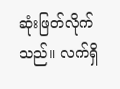ဆုံးဖြတ်လိုက်သည်။ လက်ရှိ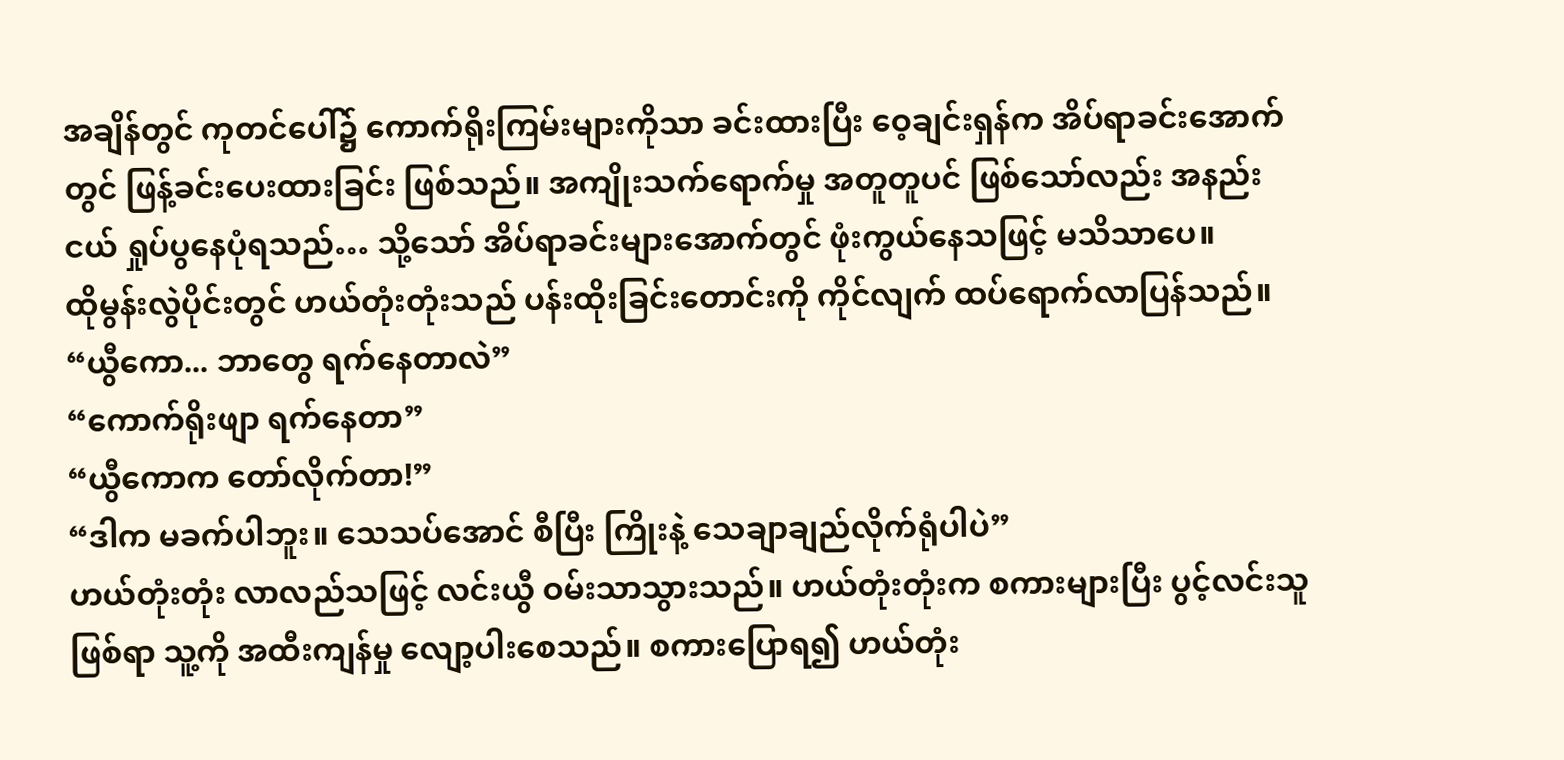အချိန်တွင် ကုတင်ပေါ်၌ ကောက်ရိုးကြမ်းများကိုသာ ခင်းထားပြီး ဝေ့ချင်းရှန်က အိပ်ရာခင်းအောက်တွင် ဖြန့်ခင်းပေးထားခြင်း ဖြစ်သည်။ အကျိုးသက်ရောက်မှု အတူတူပင် ဖြစ်သော်လည်း အနည်းငယ် ရှုပ်ပွနေပုံရသည်… သို့သော် အိပ်ရာခင်းများအောက်တွင် ဖုံးကွယ်နေသဖြင့် မသိသာပေ။
ထိုမွန်းလွဲပိုင်းတွင် ဟယ်တုံးတုံးသည် ပန်းထိုးခြင်းတောင်းကို ကိုင်လျက် ထပ်ရောက်လာပြန်သည်။
“ယွီကော... ဘာတွေ ရက်နေတာလဲ”
“ကောက်ရိုးဖျာ ရက်နေတာ”
“ယွီကောက တော်လိုက်တာ!”
“ဒါက မခက်ပါဘူး။ သေသပ်အောင် စီပြီး ကြိုးနဲ့ သေချာချည်လိုက်ရုံပါပဲ”
ဟယ်တုံးတုံး လာလည်သဖြင့် လင်းယွီ ဝမ်းသာသွားသည်။ ဟယ်တုံးတုံးက စကားများပြီး ပွင့်လင်းသူဖြစ်ရာ သူ့ကို အထီးကျန်မှု လျော့ပါးစေသည်။ စကားပြောရ၍ ဟယ်တုံး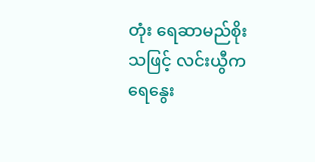တုံး ရေဆာမည်စိုးသဖြင့် လင်းယွီက ရေနွေး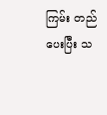ကြမ်း တည်ပေးပြီး သ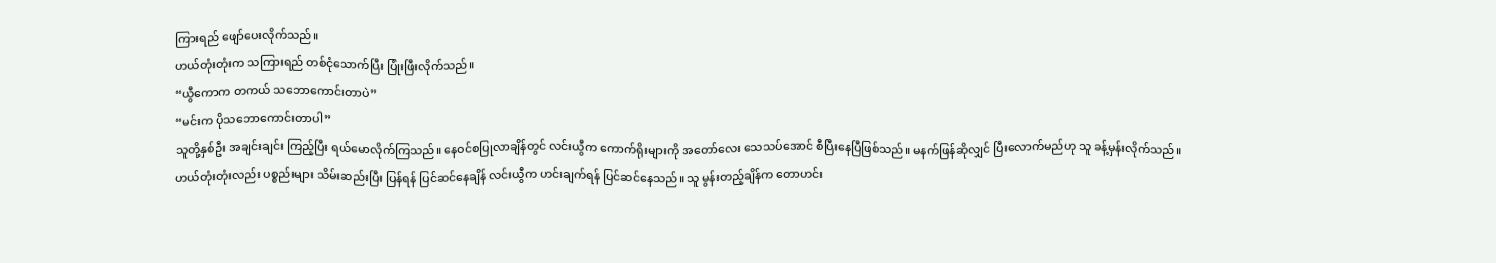ကြားရည် ဖျော်ပေးလိုက်သည်။
ဟယ်တုံးတုံးက သကြားရည် တစ်ငုံသောက်ပြီး ပြုံးဖြီးလိုက်သည်။
“ယွီကောက တကယ် သဘောကောင်းတာပဲ”
“မင်းက ပိုသဘောကောင်းတာပါ”
သူတို့နှစ်ဦး အချင်းချင်း ကြည့်ပြီး ရယ်မောလိုက်ကြသည်။ နေဝင်စပြုလာချိန်တွင် လင်းယွီက ကောက်ရိုးများကို အတော်လေး သေသပ်အောင် စီပြီးနေပြီဖြစ်သည်။ မနက်ဖြန်ဆိုလျှင် ပြီးလောက်မည်ဟု သူ ခန့်မှန်းလိုက်သည်။
ဟယ်တုံးတုံးလည်း ပစ္စည်းများ သိမ်းဆည်းပြီး ပြန်ရန် ပြင်ဆင်နေချိန် လင်းယွီက ဟင်းချက်ရန် ပြင်ဆင်နေသည်။ သူ မွန်းတည့်ချိန်က တောဟင်း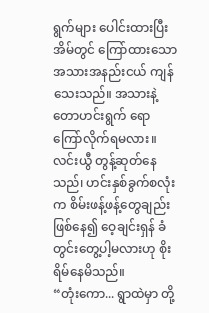ရွက်များ ပေါင်းထားပြီး အိမ်တွင် ကြော်ထားသော အသားအနည်းငယ် ကျန်သေးသည်။ အသားနဲ့ တောဟင်းရွက် ရောကြော်လိုက်ရမလား။ လင်းယွီ တွန့်ဆုတ်နေသည်၊ ဟင်းနှစ်ခွက်စလုံးက စိမ်းဖန့်ဖန့်တွေချည်း ဖြစ်နေ၍ ဝေ့ချင်းရှန် ခံတွင်းတွေ့ပါ့မလားဟု စိုးရိမ်နေမိသည်။
“တုံးကော... ရွာထဲမှာ တို့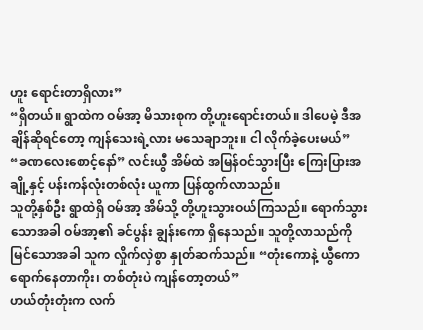ဟူး ရောင်းတာရှိလား”
“ရှိတယ်။ ရွာထဲက ဝမ်အာ့ မိသားစုက တို့ဟူးရောင်းတယ်။ ဒါပေမဲ့ ဒီအချိန်ဆိုရင်တော့ ကျန်သေးရဲ့လား မသေချာဘူး။ ငါ လိုက်ခဲ့ပေးမယ်”
“ခဏလေးစောင့်နော်” လင်းယွီ အိမ်ထဲ အမြန်ဝင်သွားပြီး ကြေးပြားအချို့နှင့် ပန်းကန်လုံးတစ်လုံး ယူကာ ပြန်ထွက်လာသည်။
သူတို့နှစ်ဦး ရွာထဲရှိ ဝမ်အာ့ အိမ်သို့ တို့ဟူးသွားဝယ်ကြသည်။ ရောက်သွားသောအခါ ဝမ်အာ့၏ ခင်ပွန်း ချွန်းကော ရှိနေသည်။ သူတို့လာသည်ကို မြင်သောအခါ သူက လှိုက်လှဲစွာ နှုတ်ဆက်သည်။ “တုံးကောနဲ့ ယွီကော ရောက်နေတာကိုး၊ တစ်တုံးပဲ ကျန်တော့တယ်”
ဟယ်တုံးတုံးက လက်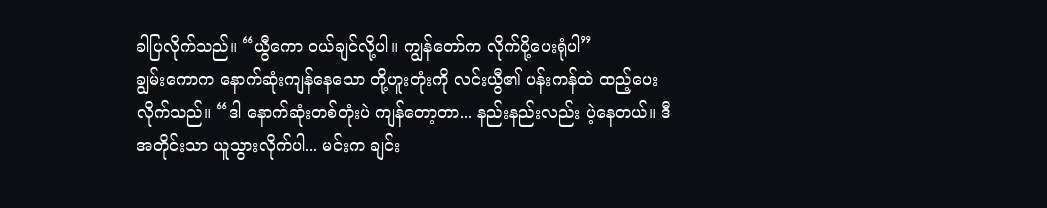ခါပြလိုက်သည်။ “ယွီကော ဝယ်ချင်လို့ပါ။ ကျွန်တော်က လိုက်ပို့ပေးရုံပါ”
ချွမ်းကောက နောက်ဆုံးကျန်နေသော တို့ဟူးတုံးကို လင်းယွီ၏ ပန်းကန်ထဲ ထည့်ပေးလိုက်သည်။ “ဒါ နောက်ဆုံးတစ်တုံးပဲ ကျန်တော့တာ... နည်းနည်းလည်း ပဲ့နေတယ်။ ဒီအတိုင်းသာ ယူသွားလိုက်ပါ... မင်းက ချင်း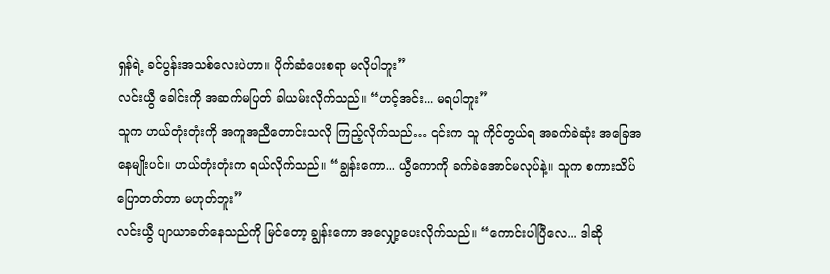ရှန်ရဲ့ ခင်ပွန်းအသစ်လေးပဲဟာ။ ပိုက်ဆံပေးစရာ မလိုပါဘူး”
လင်းယွီ ခေါင်းကို အဆက်မပြတ် ခါယမ်းလိုက်သည်။ “ဟင့်အင်း... မရပါဘူး”
သူက ဟယ်တုံးတုံးကို အကူအညီတောင်းသလို ကြည့်လိုက်သည်… ၎င်းက သူ ကိုင်တွယ်ရ အခက်ခဲဆုံး အခြေအနေမျိုးပင်။ ဟယ်တုံးတုံးက ရယ်လိုက်သည်။ “ချွန်းကော... ယွီကောကို ခက်ခဲအောင်မလုပ်နဲ့။ သူက စကားသိပ်ပြောတတ်တာ မဟုတ်ဘူး”
လင်းယွီ ပျာယာခတ်နေသည်ကို မြင်တော့ ချွန်းကော အလျှော့ပေးလိုက်သည်။ “ကောင်းပါပြီလေ... ဒါဆို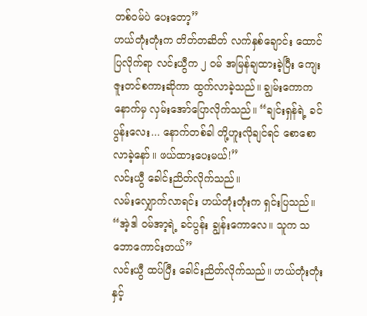တစ်ဝမ်ပဲ ပေးတော့”
ဟယ်တုံးတုံးက တိတ်တဆိတ် လက်နှစ်ချောင်း ထောင်ပြလိုက်ရာ လင်းယွီက ၂ ဝမ် အမြန်ချထားခဲ့ပြီး ကျေးဇူးတင်စကားဆိုကာ ထွက်လာခဲ့သည်။ ချွမ်းကောက နောက်မှ လှမ်းအော်ပြောလိုက်သည်။ “ချင်းရှန်ရဲ့ ခင်ပွန်းလေး... နောက်တစ်ခါ တို့ဟူးလိုချင်ရင် စောစောလာခဲ့နော်။ ဖယ်ထားပေးမယ်!”
လင်းယွီ ခေါင်းညိတ်လိုက်သည်။
လမ်းလျှောက်လာရင်း ဟယ်တုံးတုံးက ရှင်းပြသည်။ “အဲ့ဒါ ဝမ်အာ့ရဲ့ ခင်ပွန်း ချွန်းကောလေ။ သူက သဘောကောင်းတယ်”
လင်းယွီ ထပ်ပြီး ခေါင်းညိတ်လိုက်သည်။ ဟယ်တုံးတုံးနှင့်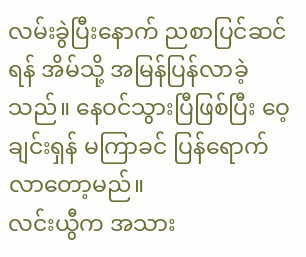လမ်းခွဲပြီးနောက် ညစာပြင်ဆင်ရန် အိမ်သို့ အမြန်ပြန်လာခဲ့သည်။ နေဝင်သွားပြီဖြစ်ပြီး ဝေ့ချင်းရှန် မကြာခင် ပြန်ရောက်လာတော့မည်။
လင်းယွီက အသား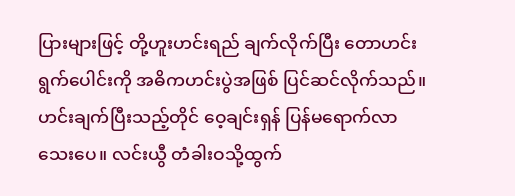ပြားများဖြင့် တို့ဟူးဟင်းရည် ချက်လိုက်ပြီး တောဟင်းရွက်ပေါင်းကို အဓိကဟင်းပွဲအဖြစ် ပြင်ဆင်လိုက်သည်။
ဟင်းချက်ပြီးသည့်တိုင် ဝေ့ချင်းရှန် ပြန်မရောက်လာသေးပေ။ လင်းယွီ တံခါးဝသို့ထွက်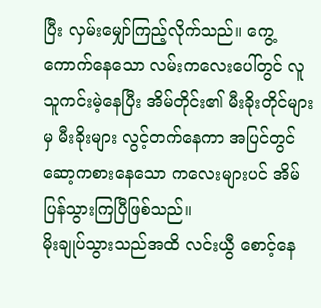ပြီး လှမ်းမျှော်ကြည့်လိုက်သည်။ ကွေ့ကောက်နေသော လမ်းကလေးပေါ်တွင် လူသူကင်းမဲ့နေပြီး အိမ်တိုင်း၏ မီးခိုးတိုင်များမှ မီးခိုးများ လွင့်တက်နေကာ အပြင်တွင် ဆော့ကစားနေသော ကလေးများပင် အိမ်ပြန်သွားကြပြီဖြစ်သည်။
မိုးချုပ်သွားသည်အထိ လင်းယွီ စောင့်နေ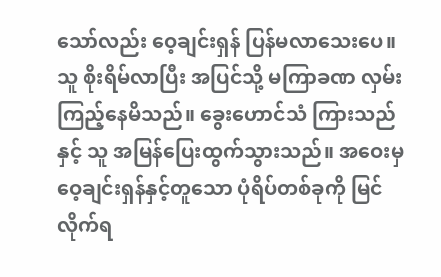သော်လည်း ဝေ့ချင်းရှန် ပြန်မလာသေးပေ။ သူ စိုးရိမ်လာပြီး အပြင်သို့ မကြာခဏ လှမ်းကြည့်နေမိသည်။ ခွေးဟောင်သံ ကြားသည်နှင့် သူ အမြန်ပြေးထွက်သွားသည်။ အဝေးမှ ဝေ့ချင်းရှန်နှင့်တူသော ပုံရိပ်တစ်ခုကို မြင်လိုက်ရ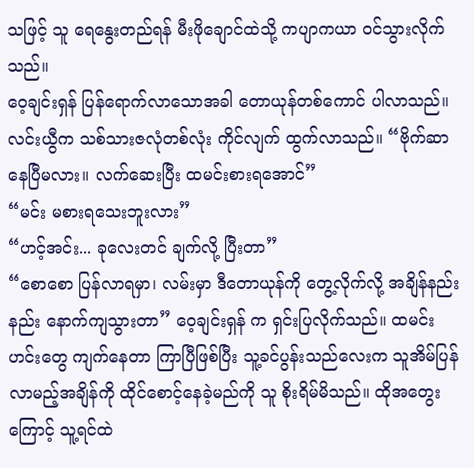သဖြင့် သူ ရေနွေးတည်ရန် မီးဖိုချောင်ထဲသို့ ကပျာကယာ ဝင်သွားလိုက်သည်။
ဝေ့ချင်းရှန် ပြန်ရောက်လာသောအခါ တောယုန်တစ်ကောင် ပါလာသည်။ လင်းယွီက သစ်သားဇလုံတစ်လုံး ကိုင်လျက် ထွက်လာသည်။ “ဗိုက်ဆာနေပြီမလား။ လက်ဆေးပြီး ထမင်းစားရအောင်”
“မင်း မစားရသေးဘူးလား”
“ဟင့်အင်း... ခုလေးတင် ချက်လို့ ပြီးတာ”
“စောစော ပြန်လာရမှာ၊ လမ်းမှာ ဒီတောယုန်ကို တွေ့လိုက်လို့ အချိန်နည်းနည်း နောက်ကျသွားတာ” ဝေ့ချင်းရှန် က ရှင်းပြလိုက်သည်။ ထမင်းဟင်းတွေ ကျက်နေတာ ကြာပြီဖြစ်ပြီး သူ့ခင်ပွန်းသည်လေးက သူအိမ်ပြန်လာမည့်အချိန်ကို ထိုင်စောင့်နေခဲ့မည်ကို သူ စိုးရိမ်မိသည်။ ထိုအတွေးကြောင့် သူ့ရင်ထဲ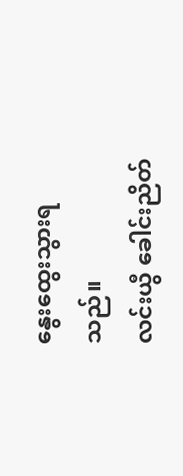နွေးထွေးသွားရသည်။
လင်းယွီ ခေါင်းညိတ်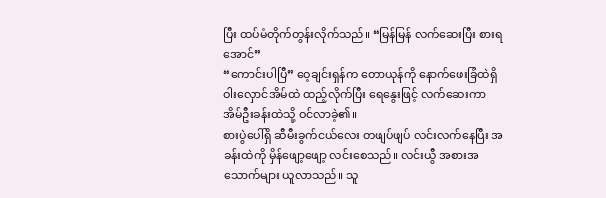ပြီး ထပ်မံတိုက်တွန်းလိုက်သည်။ “မြန်မြန် လက်ဆေးပြီး စားရအောင်”
“ကောင်းပါပြီ” ဝေ့ချင်းရှန်က တောယုန်ကို နောက်ဖေးခြံထဲရှိ ဝါးလှောင်အိမ်ထဲ ထည့်လိုက်ပြီး ရေနွေးဖြင့် လက်ဆေးကာ အိမ်ဦးခန်းထဲသို့ ဝင်လာခဲ့၏။
စားပွဲပေါ်ရှိ ဆီမီးခွက်ငယ်လေး တဖျပ်ဖျပ် လင်းလက်နေပြီး အခန်းထဲကို မှိန်ဖျော့ဖျော့ လင်းစေသည်။ လင်းယွီ အစားအသောက်များ ယူလာသည်။ သူ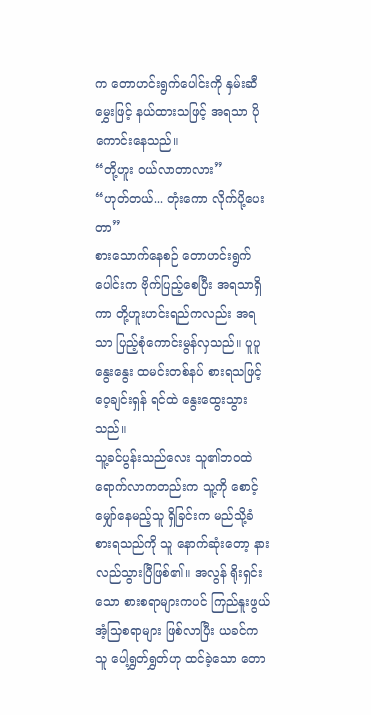က တောဟင်းရွက်ပေါင်းကို နှမ်းဆီမွှေးဖြင့် နယ်ထားသဖြင့် အရသာ ပိုကောင်းနေသည်။
“တို့ဟူး ဝယ်လာတာလား”
“ဟုတ်တယ်... တုံးကော လိုက်ပို့ပေးတာ”
စားသောက်နေစဉ် တောဟင်းရွက်ပေါင်းက ဗိုက်ပြည့်စေပြီး အရသာရှိကာ တို့ဟူးဟင်းရည်ကလည်း အရသာ ပြည့်စုံကောင်းမွန်လှသည်။ ပူပူနွေးနွေး ထမင်းတစ်နပ် စားရသဖြင့် ဝေ့ချင်းရှန် ရင်ထဲ နွေးထွေးသွားသည်။
သူ့ခင်ပွန်းသည်လေး သူ၏ဘဝထဲ ရောက်လာကတည်းက သူ့ကို စောင့်မျှော်နေမည့်သူ ရှိခြင်းက မည်သို့ခံစားရသည်ကို သူ နောက်ဆုံးတော့ နားလည်သွားပြီဖြစ်၏။ အလွန် ရိုးရှင်းသော စားစရာများကပင် ကြည်နူးဖွယ် အံ့သြစရာများ ဖြစ်လာပြီး ယခင်က သူ ပေါ့ရွှတ်ရွှတ်ဟု ထင်ခဲ့သော တော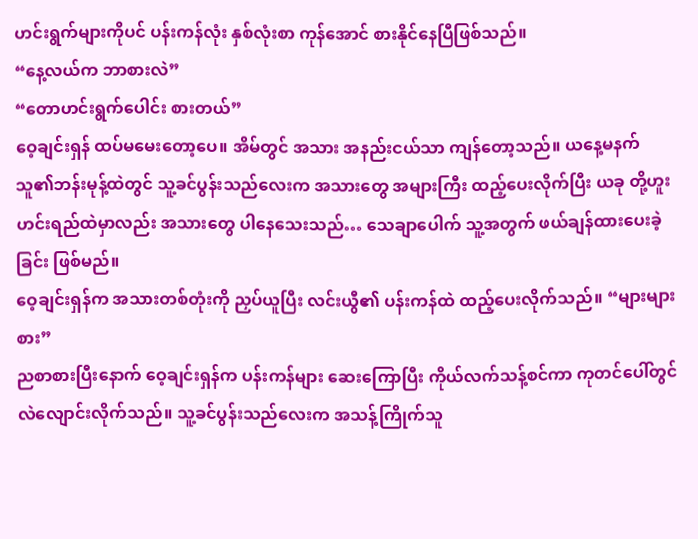ဟင်းရွက်များကိုပင် ပန်းကန်လုံး နှစ်လုံးစာ ကုန်အောင် စားနိုင်နေပြီဖြစ်သည်။
“နေ့လယ်က ဘာစားလဲ”
“တောဟင်းရွက်ပေါင်း စားတယ်”
ဝေ့ချင်းရှန် ထပ်မမေးတော့ပေ။ အိမ်တွင် အသား အနည်းငယ်သာ ကျန်တော့သည်။ ယနေ့မနက် သူ၏ဘန်းမုန့်ထဲတွင် သူ့ခင်ပွန်းသည်လေးက အသားတွေ အများကြီး ထည့်ပေးလိုက်ပြီး ယခု တို့ဟူးဟင်းရည်ထဲမှာလည်း အသားတွေ ပါနေသေးသည်… သေချာပေါက် သူ့အတွက် ဖယ်ချန်ထားပေးခဲ့ခြင်း ဖြစ်မည်။
ဝေ့ချင်းရှန်က အသားတစ်တုံးကို ညှပ်ယူပြီး လင်းယွီ၏ ပန်းကန်ထဲ ထည့်ပေးလိုက်သည်။ “များများစား”
ညစာစားပြီးနောက် ဝေ့ချင်းရှန်က ပန်းကန်များ ဆေးကြောပြီး ကိုယ်လက်သန့်စင်ကာ ကုတင်ပေါ်တွင် လဲလျောင်းလိုက်သည်။ သူ့ခင်ပွန်းသည်လေးက အသန့်ကြိုက်သူ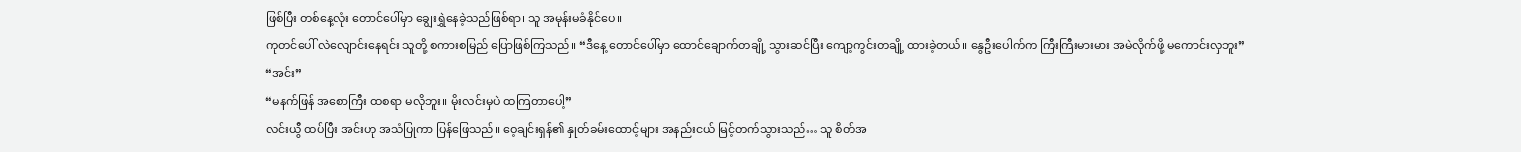ဖြစ်ပြီး တစ်နေ့လုံး တောင်ပေါ်မှာ ချွေးရွှဲနေခဲ့သည်ဖြစ်ရာ၊ သူ အမုန်းမခံနိုင်ပေ။
ကုတင်ပေါ် လဲလျောင်းနေရင်း သူတို့ စကားစမြည် ပြောဖြစ်ကြသည်။ “ဒီနေ့ တောင်ပေါ်မှာ ထောင်ချောက်တချို့ သွားဆင်ပြီး ကျော့ကွင်းတချို့ ထားခဲ့တယ်။ နွေဦးပေါက်က ကြီးကြီးမားမား အမဲလိုက်ဖို့ မကောင်းလှဘူး”
“အင်း”
“မနက်ဖြန် အစောကြီး ထစရာ မလိုဘူး။ မိုးလင်းမှပဲ ထကြတာပေါ့”
လင်းယွီ ထပ်ပြီး အင်းဟု အသံပြုကာ ပြန်ဖြေသည်။ ဝေ့ချင်းရှန်၏ နှုတ်ခမ်းထောင့်များ အနည်းငယ် မြင့်တက်သွားသည်… သူ စိတ်အ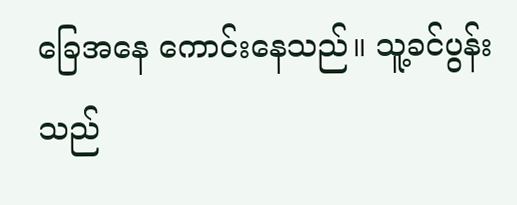ခြေအနေ ကောင်းနေသည်။ သူ့ခင်ပွန်းသည်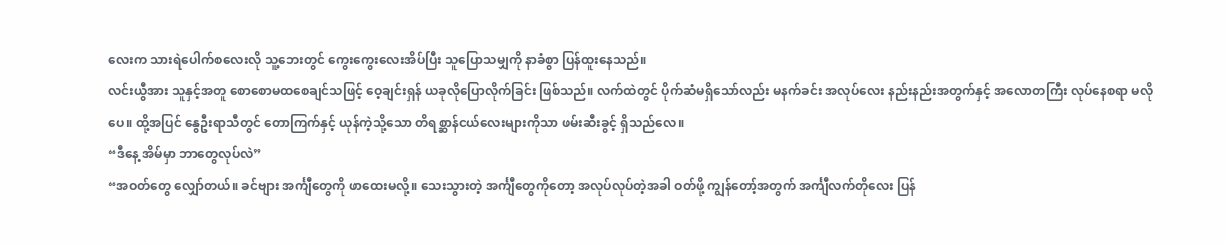လေးက သားရဲပေါက်စလေးလို သူ့ဘေးတွင် ကွေးကွေးလေးအိပ်ပြီး သူပြောသမျှကို နာခံစွာ ပြန်ထူးနေသည်။
လင်းယွီအား သူနှင့်အတူ စောစောမထစေချင်သဖြင့် ဝေ့ချင်းရှန် ယခုလိုပြောလိုက်ခြင်း ဖြစ်သည်။ လက်ထဲတွင် ပိုက်ဆံမရှိသော်လည်း မနက်ခင်း အလုပ်လေး နည်းနည်းအတွက်နှင့် အလောတကြီး လုပ်နေစရာ မလိုပေ။ ထို့အပြင် နွေဦးရာသီတွင် တောကြက်နှင့် ယုန်ကဲ့သို့သော တိရစ္ဆာန်ငယ်လေးများကိုသာ ဖမ်းဆီးခွင့် ရှိသည်လေ။
“ဒီနေ့ အိမ်မှာ ဘာတွေလုပ်လဲ”
“အဝတ်တွေ လျှော်တယ်။ ခင်ဗျား အင်္ကျီတွေကို ဖာထေးမလို့။ သေးသွားတဲ့ အင်္ကျီတွေကိုတော့ အလုပ်လုပ်တဲ့အခါ ဝတ်ဖို့ ကျွန်တော့်အတွက် အင်္ကျီလက်တိုလေး ပြန်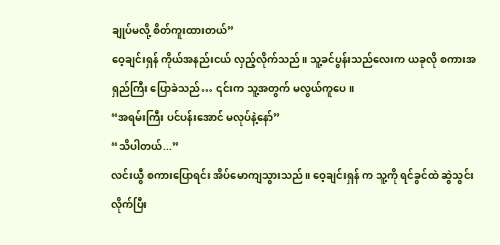ချုပ်မလို့ စိတ်ကူးထားတယ်”
ဝေ့ချင်းရှန် ကိုယ်အနည်းငယ် လှည့်လိုက်သည်။ သူ့ခင်ပွန်းသည်လေးက ယခုလို စကားအရှည်ကြီး ပြောခဲသည်… ၎င်းက သူ့အတွက် မလွယ်ကူပေ။
“အရမ်းကြီး ပင်ပန်းအောင် မလုပ်နဲ့နော်”
“သိပါတယ်...”
လင်းယွီ စကားပြောရင်း အိပ်မောကျသွားသည်။ ဝေ့ချင်းရှန် က သူ့ကို ရင်ခွင်ထဲ ဆွဲသွင်းလိုက်ပြီး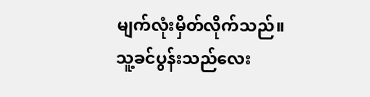မျက်လုံးမှိတ်လိုက်သည်။
သူ့ခင်ပွန်းသည်လေး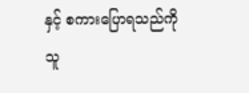နှင့် စကားပြောရသည်ကို သူ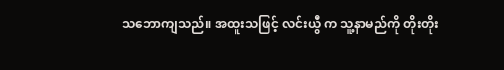သဘောကျသည်။ အထူးသဖြင့် လင်းယွီ က သူ့နာမည်ကို တိုးတိုး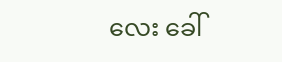လေး ခေါ်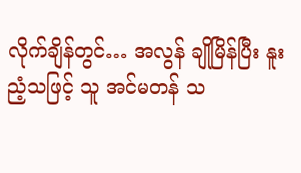လိုက်ချိန်တွင်… အလွန် ချိုမြိန်ပြီး နူးညံ့သဖြင့် သူ အင်မတန် သ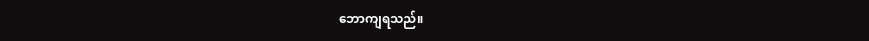ဘောကျရသည်။